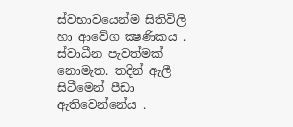ස්වභාවයෙන්ම සිතිවිලි හා ආවේග ක්‍ෂණිකය . ස්වාධීන පැවත්මක් නොමැත. තදින් ඇලී සිටීමෙන් පීඩා ඇතිවෙන්නේය .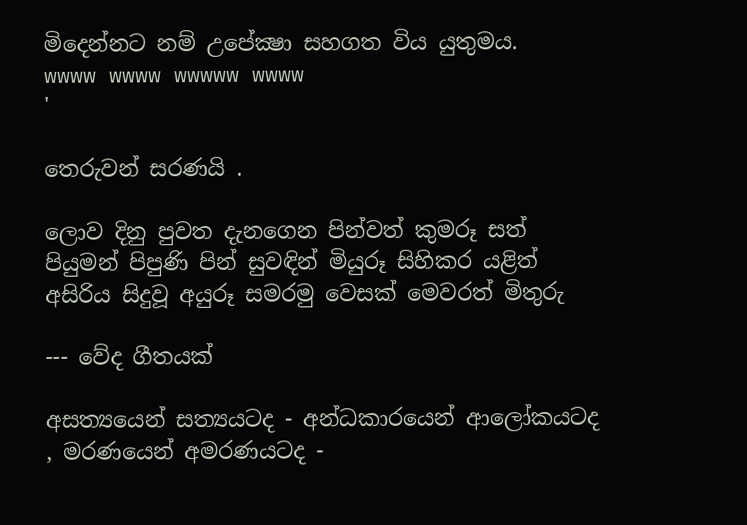මිදෙන්නට නම් උපේක්‍ෂා සහගත විය යුතුමය.
wwww wwww wwwww wwww
'

තෙරුවන් සරණයි .

ලොව දිනු පුවත දැනගෙන පින්වත් කුමරූ සත් පියුමන් පිපුණි පින් සුවඳින් මියුරූ සිහිකර යළිත් අසිරිය සිදුවූ අයුරූ සමරමු වෙසක් මෙවරත් මිතුරු

--- වේද ගීතයක්

අසත්‍යයෙන් සත්‍යයටද - අන්ධකාරයෙන් ආලෝකයටද , මරණයෙන් අමරණයටද -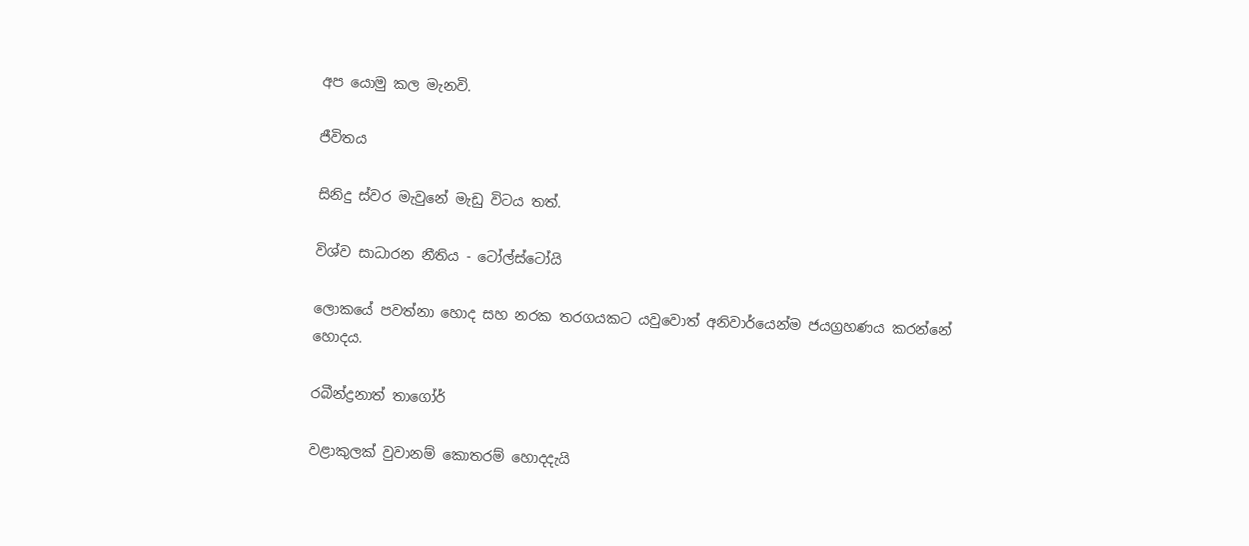අප යොමු කල මැනවි.

ජීවිතය

සිනිදු ස්වර මැවුනේ මැඩු විටය තත්.

විශ්ව සාධාරන නීතිය - ටෝල්ස්ටෝයි

ලොකයේ පවත්නා හොද සහ නරක තරගයකට යවුවොත් අනිවාර්යෙන්ම ජයග්‍රහණය කරන්නේ හොදය.

රබීන්ද්‍රනාත් තාගෝර්

වළාකුලක් වුවානම් කොතරම් හොදදැයි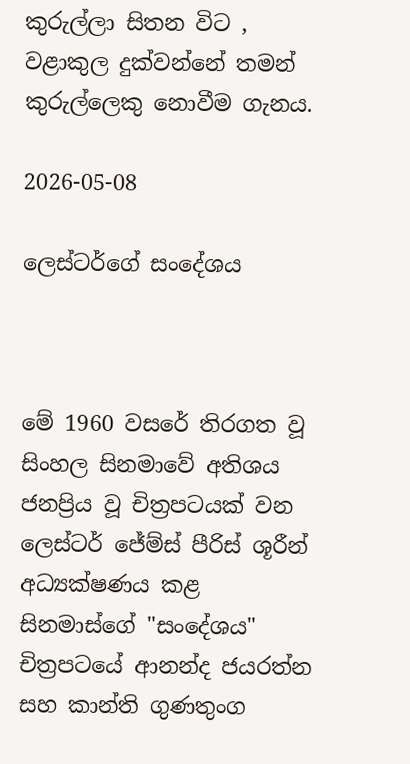කුරුල්ලා සිතන විට , වළාකුල දුක්වන්නේ තමන් කුරුල්ලෙකු නොවීම ගැනය.

2026-05-08

ලෙස්ටර්ගේ සංදේශය



මේ 1960 වසරේ තිරගත වූ සිංහල සිනමාවේ අතිශය ජනප්‍රිය වූ චිත්‍රපටයක් වන ලෙස්ටර් ජේම්ස් පීරිස් ශූරීන් අධ්‍යක්ෂණය කළ සිනමාස්ගේ "සංදේශය" චිත්‍රපටයේ ආනන්ද ජයරත්න සහ කාන්ති ගුණතුංග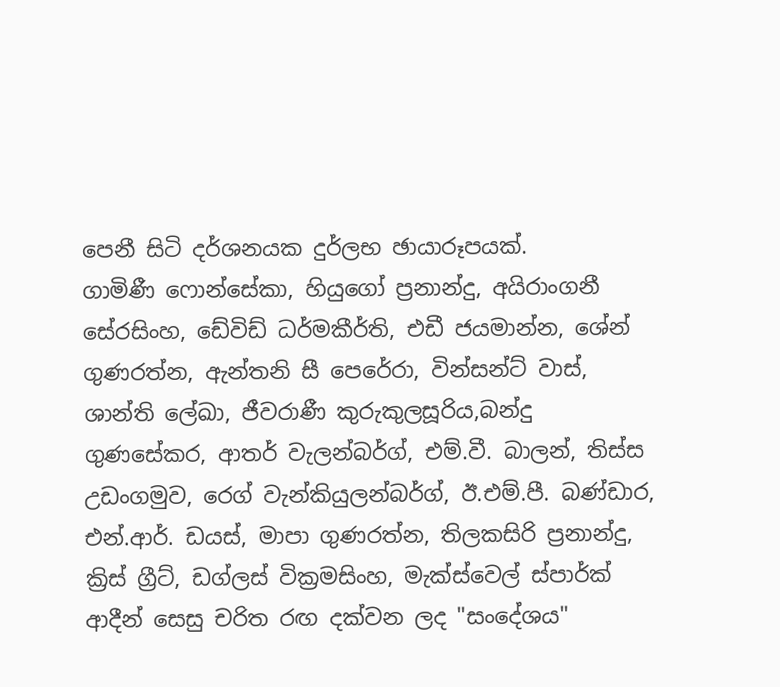පෙනී සිටි දර්ශනයක දුර්ලභ ඡායාරූපයක්.
ගාමිණී ෆොන්සේකා, හියුගෝ ප්‍රනාන්දු, අයිරාංගනී සේරසිංහ, ඩේවිඩ් ධර්මකීර්ති, එඩී ජයමාන්න, ශේන් ගුණරත්න, ඇන්තනි සී පෙරේරා, වින්සන්ට් වාස්, ශාන්ති ලේඛා, ජීවරාණී කුරුකුලසූරිය,බන්දු ගුණසේකර, ආතර් වැලන්බර්ග්, එම්.වී. බාලන්, තිස්ස උඩංගමුව, රෙග් වැන්කියුලන්බර්ග්, ඊ.එම්.පී. බණ්ඩාර, එන්.ආර්. ඩයස්, මාපා ගුණරත්න, තිලකසිරි ප්‍රනාන්දු, ක්‍රිස් ග්‍රීට්, ඩග්ලස් වික්‍රමසිංහ, මැක්ස්වෙල් ස්පාර්ක් ආදීන් සෙසු චරිත රඟ දක්වන ලද "සංදේශය"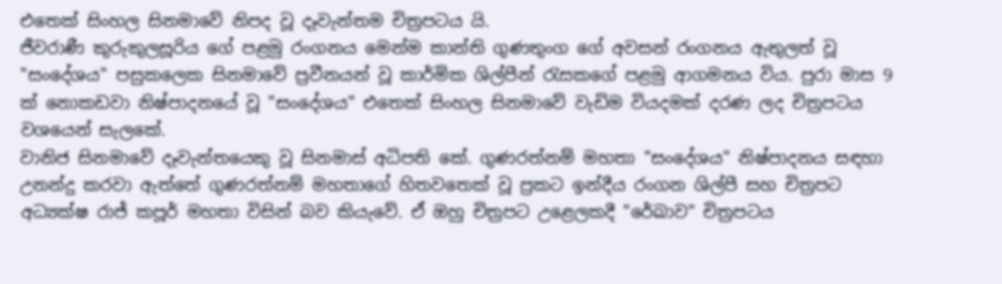එතෙක් සිංහල සිනමාවේ නිපද වූ දෑවැන්තම චිත්‍රපටය යි.
ජීවරාණී කුරුකුලසූරිය ගේ පළමු රංගනය මෙන්ම කාන්ති ගුණතුංග ගේ අවසන් රංගනය ඇතුලත් වූ "සංදේශය" පසුකලෙක සිනමාවේ ප්‍රවීනයන් වූ කාර්මික ශිල්පීන් රැසකගේ පළමු ආගමනය විය. පුරා මාස 9 ක් නොකඩවා නිෂ්පාදනයේ වූ "සංදේශය" එතෙක් සිංහල සිනමාවේ වැඩිම වියදමක් දරණ ලද චිත්‍රපටය වශයෙන් සැලකේ.
වානිජ සිනමාවේ දෑවැන්තයෙකු වූ සිනමාස් අධිපති කේ. ගුණරත්නම් මහතා "සංදේශය" නිෂ්පාදනය සඳහා උනන්දු කරවා ඇත්තේ ගුණරත්නම් මහතාගේ හිතවතෙක් වූ ප්‍රකට ඉන්දීය රංගන ශිල්පී සහ චිත්‍රපට අධ්‍යක්ෂ රාජ් කපූර් මහතා විසින් බව කියැවේ. ඒ ඔහු චිත්‍රපට උළෙලකදී "රේඛාව" චිත්‍රපටය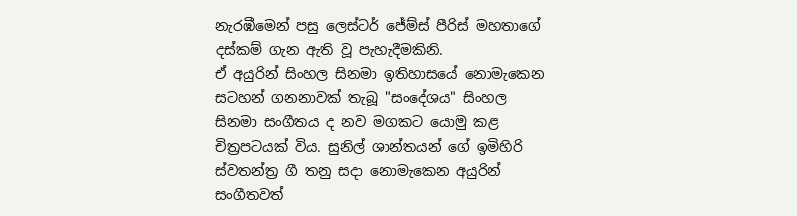නැරඹීමෙන් පසු ලෙස්ටර් ජේම්ස් පීරිස් මහතාගේ දස්කම් ගැන ඇති වූ පැහැදීමකිනි.
ඒ අයුරින් සිංහල සිනමා ඉතිහාසයේ නොමැකෙන සටහන් ගනනාවක් තැබූ "සංදේශය" සිංහල සිනමා සංගීතය ද නව මගකට යොමු කළ චිත්‍රපටයක් විය. සුනිල් ශාන්තයන් ගේ ඉමිහිරි ස්වතන්ත්‍ර ගී තනු සදා නොමැකෙන අයුරින් සංගීතවත්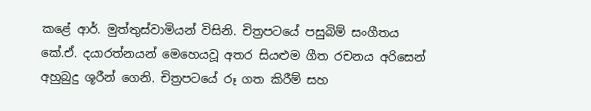කළේ ආර්. මුත්තුස්වාමියන් විසිනි. චිත්‍රපටයේ පසුබිම් සංගීතය කේ.ඒ. දයාරත්නයන් මෙහෙයවූ අතර සියළුම ගීත රචනය අරිසෙන් අහුබුදු ශූරීන් ගෙනි. චිත්‍රපටයේ රූ ගත කිරීම් සහ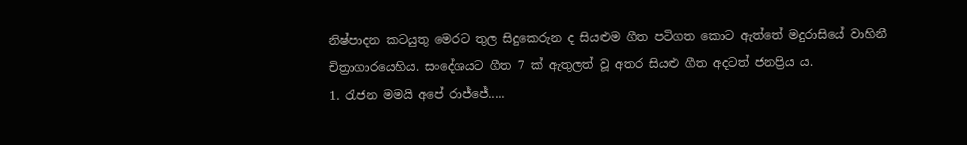නිෂ්පාදන කටයුතු මෙරට තුල සිදුකෙරුන ද සියළුම ගීත පටිගත කොට ඇත්තේ මදුරාසියේ වාහිනී චිත්‍රාගාරයෙහිය. සංදේශයට ගීත 7 ක් ඇතුලත් වූ අතර සියළු ගීත අදටත් ජනප්‍රිය ය.
1. රැජන මමයි අපේ රාජ්ජේ.....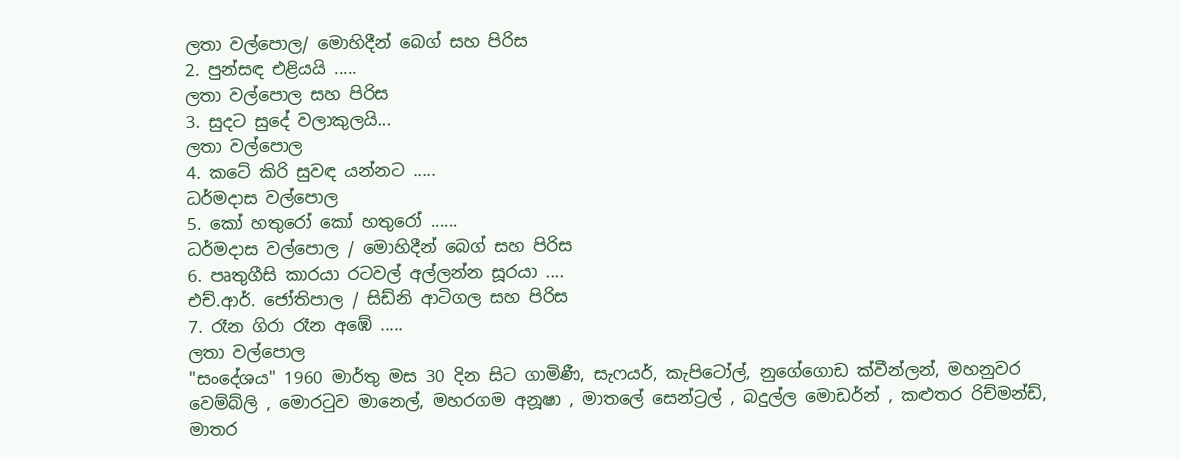ලතා වල්පොල/ මොහිදීන් බෙග් සහ පිරිස
2. පුන්සඳ එළියයි .....
ලතා වල්පොල සහ පිරිස
3. සුදට සුදේ වලාකුලයි...
ලතා වල්පොල
4. කටේ කිරි සුවඳ යන්නට .....
ධර්මදාස වල්පොල
5. කෝ හතුරෝ කෝ හතුරෝ ......
ධර්මදාස වල්පොල / මොහිදීන් බෙග් සහ පිරිස
6. පෘතුගීසි කාරයා රටවල් අල්ලන්න සූරයා ....
එච්.ආර්. ජෝතිපාල / සිඩ්නි ආටිගල සහ පිරිස
7. රෑන ගිරා රෑන අඹේ .....
ලතා වල්පොල
"සංදේශය" 1960 මාර්තු මස 30 දින සිට ගාමිණී, සැෆයර්, කැපිටෝල්, නුගේගොඩ ක්වීන්ලන්, මහනුවර වෙම්බ්ලි , මොරටුව මානෙල්, මහරගම අනූෂා , මාතලේ සෙන්ට්‍රල් , බදුල්ල මොඩර්න් , කළුතර රිච්මන්ඩ්, මාතර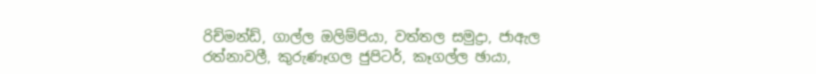රිච්මන්ඩ්, ගාල්ල ඔලිම්පියා, වත්තල සමුද්‍රා, ජාඇල රත්නාවලී, කුරුණෑගල ජුපිටර්, කෑගල්ල ඡායා,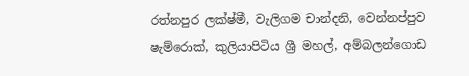රත්නපුර ලක්ෂ්මී, වැලිගම චාන්දනි, වෙන්නප්පුව ෂැම්රොක්, කුලියාපිටිය ශ්‍රී මහල්, අම්බලන්ගොඩ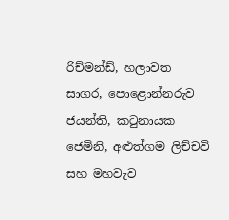රිච්මන්ඩ්, හලාවත සාගර, පොළොන්නරුව ජයන්ති, කටුනායක ජෙමිනි, අළුත්ගම ලිච්චවි සහ මහවැව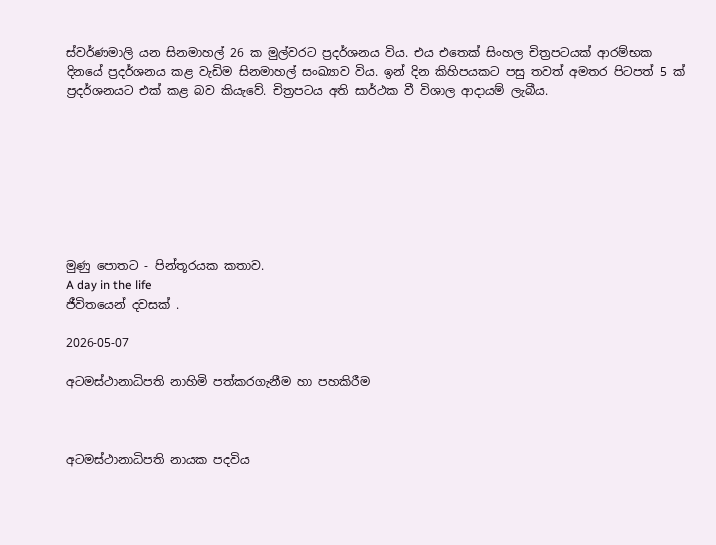ස්වර්ණමාලි යන සිනමාහල් 26 ක මුල්වරට ප්‍රදර්ශනය විය. එය එතෙක් සිංහල චිත්‍රපටයක් ආරම්භක දිනයේ ප්‍රදර්ශනය කළ වැඩිම සිනමාහල් සංඛ්‍යාව විය. ඉන් දින කිහිපයකට පසු තවත් අමතර පිටපත් 5 ක් ප්‍රදර්ශනයට එක් කළ බව කියැවේ. චිත්‍රපටය අති සාර්ථක වී විශාල ආදායම් ලැබීය.








මුණු පොතට - පින්තූරයක කතාව.
A day in the life
ජීවිතයෙන් දවසක් .

2026-05-07

අටමස්ථානාධිපති නාහිමි පත්කරගැනීම හා පහකිරීම



අටමස්ථානාධිපති නායක පදවිය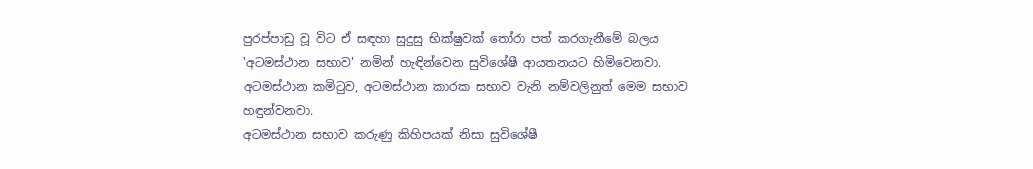පුරප්පාඩු වූ විට ඒ සඳහා සුදුසු භික්ෂුවක් තෝරා පත් කරගැනීමේ බලය 'අටමස්ථාන සභාව' නමින් හැඳින්වෙන සුවිශේෂී ආයතනයට හිමිවෙනවා. අටමස්ථාන කමිටුව, අටමස්ථාන කාරක සභාව වැනි නම්වලිනුත් මෙම සභාව හඳුන්වනවා.
අටමස්ථාන සභාව කරුණු කිහිපයක් නිසා සුවිශේෂී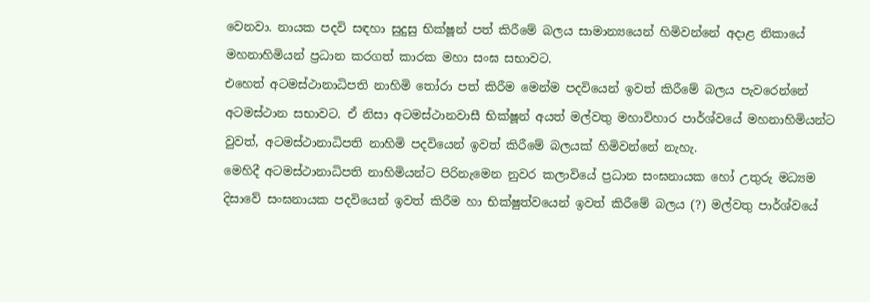වෙනවා. නායක පදවි සඳහා සුදුසු භික්ෂූන් පත් කිරීමේ බලය සාමාන්‍යයෙන් හිමිවන්නේ අදාළ නිකායේ මහනාහිමියන් ප්‍රධාන කරගත් කාරක මහා සංඝ සභාවට.
එහෙත් අටමස්ථානාධිපති නාහිමි තෝරා පත් කිරීම මෙන්ම පදවියෙන් ඉවත් කිරීමේ බලය පැවරෙන්නේ අටමස්ථාන සභාවට. ඒ නිසා අටමස්ථානවාසී භික්ෂූන් අයත් මල්වතු මහාවිහාර පාර්ශ්වයේ මහනාහිමියන්ට වුවත්, අටමස්ථානාධිපති නාහිමි පදවියෙන් ඉවත් කිරීමේ බලයක් හිමිවන්නේ නැහැ.
මෙහිදී අටමස්ථානාධිපති නාහිමියන්ට පිරිනැමෙන නුවර කලාවියේ ප්‍රධාන සංඝනායක හෝ උතුරු මධ්‍යම දිසාවේ සංඝනායක පදවියෙන් ඉවත් කිරීම හා භික්ෂුත්වයෙන් ඉවත් කිරීමේ බලය (?) මල්වතු පාර්ශ්වයේ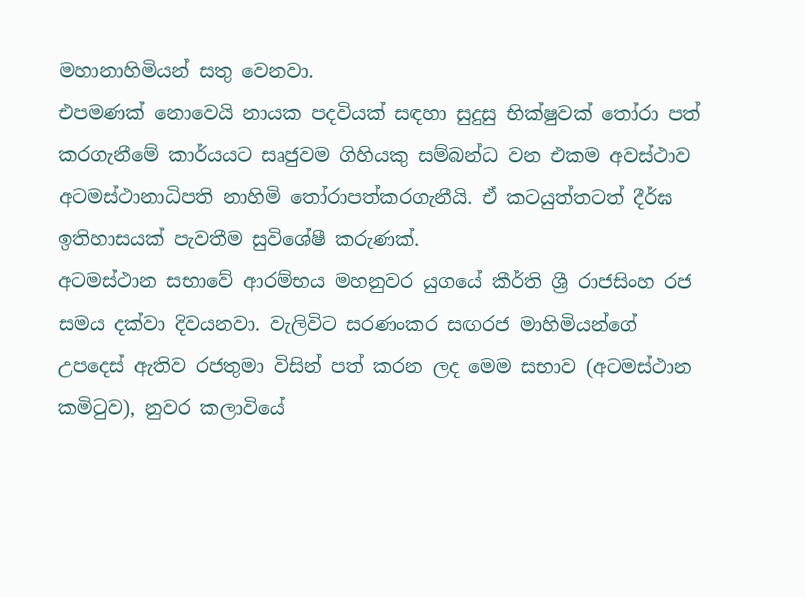මහානාහිමියන් සතු වෙනවා.
එපමණක් නොවෙයි නායක පදවියක් සඳහා සුදුසු භික්ෂුවක් තෝරා පත් කරගැනීමේ කාර්යයට සෘජුවම ගිහියකු සම්බන්ධ වන එකම අවස්ථාව අටමස්ථානාධිපති නාහිමි තෝරාපත්කරගැනීයි. ඒ කටයුත්තටත් දීර්ඝ ඉතිහාසයක් පැවතීම සුවිශේෂී කරුණක්.
අටමස්ථාන සභාවේ ආරම්භය මහනුවර යුගයේ කීර්ති ශ්‍රී රාජසිංහ රජ සමය දක්වා දිවයනවා. වැලිවිට සරණංකර සඟරජ මාහිමියන්ගේ උපදෙස් ඇතිව රජතුමා විසින් පත් කරන ලද මෙම සභාව (අටමස්ථාන කමිටුව), නුවර කලාවියේ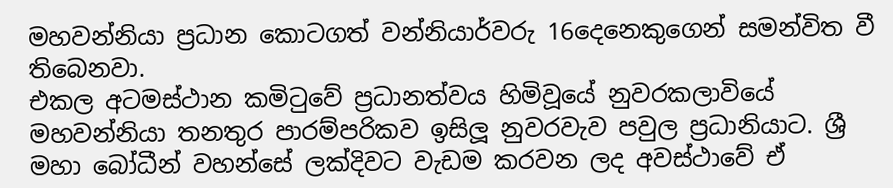මහවන්නියා ප්‍රධාන කොටගත් වන්නියාර්වරු 16දෙනෙකුගෙන් සමන්විත වී තිබෙනවා.
එකල අටමස්ථාන කමිටුවේ ප්‍රධානත්වය හිමිවූයේ නුවරකලාවියේ මහවන්නියා තනතුර පාරම්පරිකව ඉසිලූ නුවරවැව පවුල ප්‍රධානියාට. ශ්‍රී මහා බෝධීන් වහන්සේ ලක්දිවට වැඩම කරවන ලද අවස්ථාවේ ඒ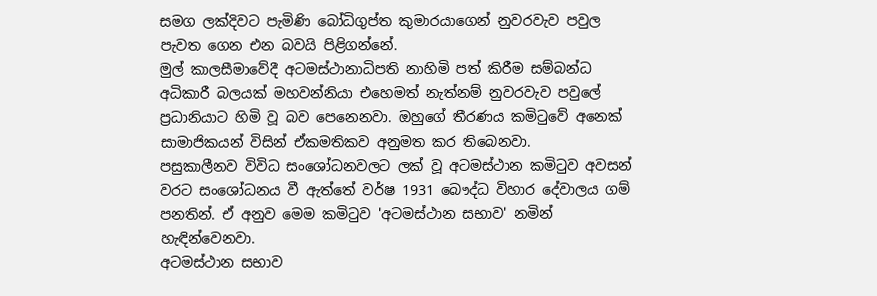සමග ලක්දිවට පැමිණි බෝධිගුප්ත කුමාරයාගෙන් නුවරවැව පවුල පැවත ගෙන එන බවයි පිළිගන්නේ.
මුල් කාලසීමාවේදී අටමස්ථානාධිපති නාහිමි පත් කිරීම සම්බන්ධ අධිකාරී බලයක් මහවන්නියා එහෙමත් නැත්නම් නුවරවැව පවුලේ ප්‍රධානියාට හිමි වූ බව පෙනෙනවා. ඔහුගේ තීරණය කමිටුවේ අනෙක් සාමාජිකයන් විසින් ඒකමතිකව අනුමත කර තිබෙනවා.
පසුකාලීනව විවිධ සංශෝධනවලට ලක් වූ අටමස්ථාන කමිටුව අවසන් වරට සංශෝධනය වී ඇත්තේ වර්ෂ 1931 බෞද්ධ විහාර දේවාලය ගම් පනතින්. ඒ අනුව මෙම කමිටුව 'අටමස්ථාන සභාව' නමින් හැඳින්වෙනවා.
අටමස්ථාන සභාව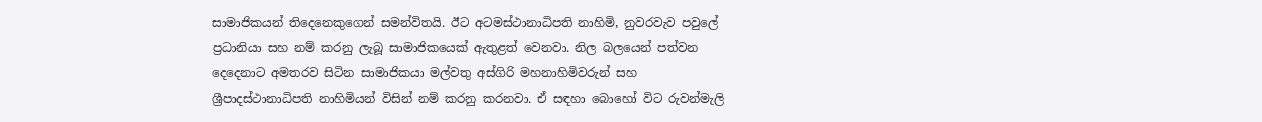සාමාජිකයන් තිදෙනෙකුගෙන් සමන්විතයි. ඊට අටමස්ථානාධිපති නාහිමි, නුවරවැව පවුලේ ප්‍රධානියා සහ නම් කරනු ලැබූ සාමාජිකයෙක් ඇතුළත් වෙනවා. නිල බලයෙන් පත්වන දෙදෙනාට අමතරව සිටින සාමාජිකයා මල්වතු අස්ගිරි මහනාහිමිවරුන් සහ ශ්‍රීපාදස්ථානාධිපති නාහිමියන් විසින් නම් කරනු කරනවා. ඒ සඳහා බොහෝ විට රුවන්මැලි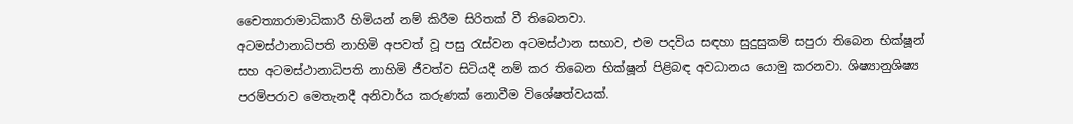චෛත්‍යාරාමාධිකාරී හිමියන් නම් කිරීම සිරිතක් වී තිබෙනවා.
අටමස්ථානාධිපති නාහිමි අපවත් වූ පසු රැස්වන අටමස්ථාන සභාව, එම පදවිය සඳහා සුදුසුකම් සපුරා තිබෙන භික්ෂූන් සහ අටමස්ථානාධිපති නාහිමි ජීවත්ව සිටියදී නම් කර තිබෙන භික්ෂූන් පිළිබඳ අවධානය යොමු කරනවා. ශිෂ්‍යානුශිෂ්‍ය පරම්පරාව මෙතැනදී අනිවාර්ය කරුණක් නොවීම විශේෂත්වයක්.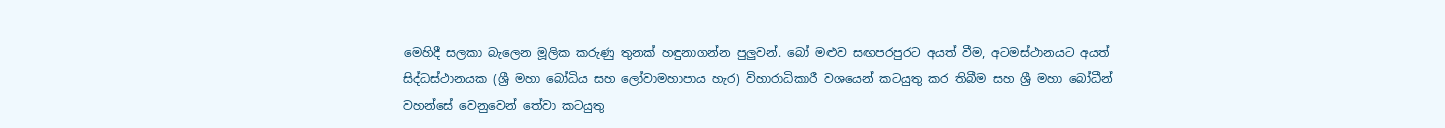මෙහිදී සලකා බැලෙන මූලික කරුණු තුනක් හඳුනාගන්න පුලුවන්. බෝ මළුව සඟපරපුරට අයත් වීම, අටමස්ථානයට අයත් සිද්ධස්ථානයක (ශ්‍රී මහා බෝධිය සහ ලෝවාමහාපාය හැර) විහාරාධිකාරී වශයෙන් කටයුතු කර තිබීම සහ ශ්‍රී මහා බෝධීන් වහන්සේ වෙනුවෙන් තේවා කටයුතු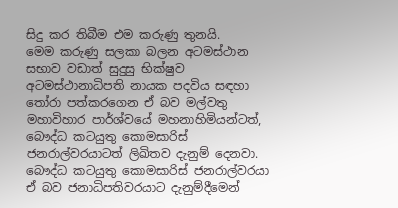සිදු කර තිබීම එම කරුණු තුනයි.
මෙම කරුණු සලකා බලන අටමස්ථාන සභාව වඩාත් සුදුසු භික්ෂුව අටමස්ථානාධිපති නායක පදවිය සඳහා තෝරා පත්කරගෙන ඒ බව මල්වතු මහාවිහාර පාර්ශ්වයේ මහනාහිමියන්ටත්, බෞද්ධ කටයුතු කොමසාරිස් ජනරාල්වරයාටත් ලිඛිතව දැනුම් දෙනවා.
බෞද්ධ කටයුතු කොමසාරිස් ජනරාල්වරයා ඒ බව ජනාධිපතිවරයාට දැනුම්දීමෙන්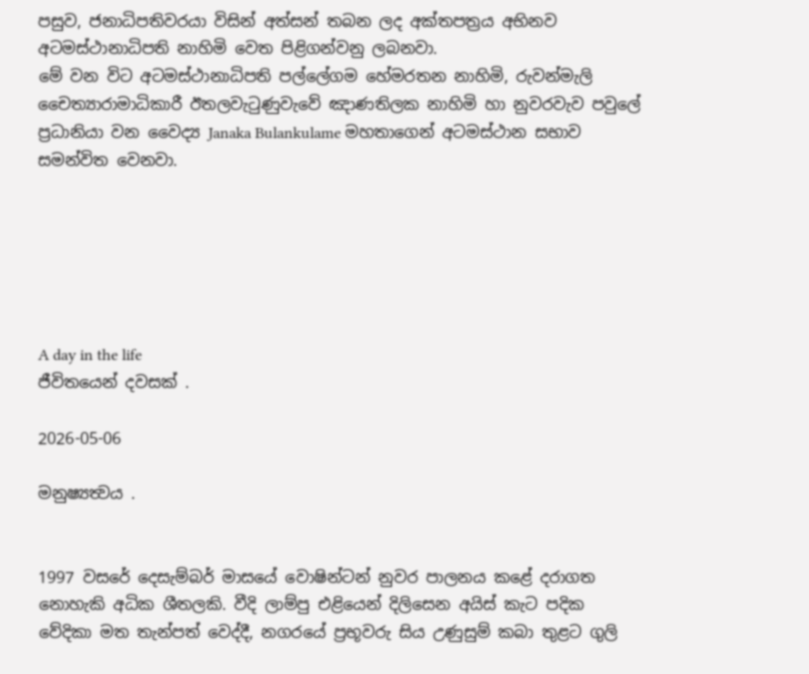පසුව, ජනාධිපතිවරයා විසින් අත්සන් තබන ලද අක්තපත්‍රය අභිනව අටමස්ථානාධිපති නාහිමි වෙත පිළිගන්වනු ලබනවා.
මේ වන විට අටමස්ථානාධිපති පල්ලේගම හේමරතන නාහිමි, රුවන්මැලි චෛත්‍යාරාමාධිකාරී ඊතලවැටුණුවැවේ ඤාණතිලක නාහිමි හා නුවරවැව පවුලේ ප්‍රධානියා වන වෛද්‍ය Janaka Bulankulame මහතාගෙන් අටමස්ථාන සභාව සමන්විත වෙනවා.






A day in the life
ජීවිතයෙන් දවසක් .

2026-05-06

මනුෂ්‍යත්‍වය .


1997 වසරේ දෙසැම්බර් මාසයේ වොෂින්ටන් නුවර පාලනය කළේ දරාගත නොහැකි අධික ශීතලකි. වීදි ලාම්පු එළියෙන් දිලිසෙන අයිස් කැට පදික වේදිකා මත තැන්පත් වෙද්දී, නගරයේ ප්‍රභූවරු සිය උණුසුම් කබා තුළට ගුලි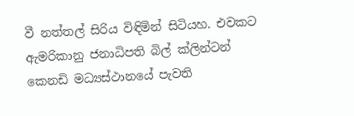වී නත්තල් සිරිය විඳිමින් සිටියහ. එවකට ඇමරිකානු ජනාධිපති බිල් ක්ලින්ටන් කෙනඩි මධ්‍යස්ථානයේ පැවති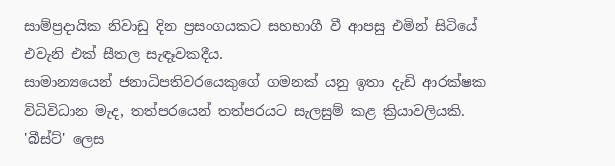සාම්ප්‍රදායික නිවාඩු දින ප්‍රසංගයකට සහභාගී වී ආපසු එමින් සිටියේ එවැනි එක් සීතල සැඳෑවකදීය.
සාමාන්‍යයෙන් ජනාධිපතිවරයෙකුගේ ගමනක් යනු ඉතා දැඩි ආරක්ෂක විධිවිධාන මැද, තත්පරයෙන් තත්පරයට සැලසුම් කළ ක්‍රියාවලියකි. 'බීස්ට්' ලෙස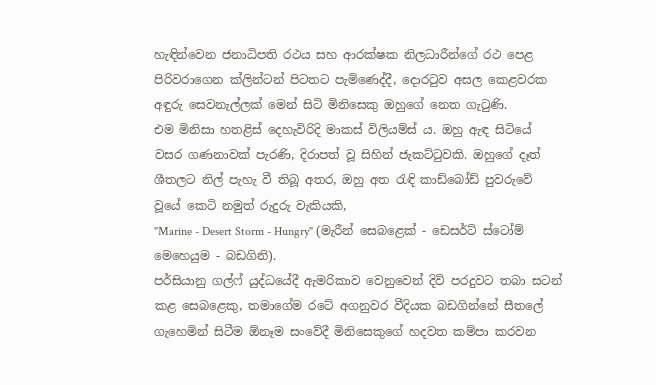හැඳින්වෙන ජනාධිපති රථය සහ ආරක්ෂක නිලධාරීන්ගේ රථ පෙළ පිරිවරාගෙන ක්ලින්ටන් පිටතට පැමිණෙද්දී, දොරටුව අසල කෙළවරක අඳුරු සෙවනැල්ලක් මෙන් සිටි මිනිසෙකු ඔහුගේ නෙත ගැටුණි.
එම මිනිසා හතළිස් දෙහැවිරිදි මාකස් විලියම්ස් ය. ඔහු ඇඳ සිටියේ වසර ගණනාවක් පැරණි, දිරාපත් වූ සිහින් ජැකට්ටුවකි. ඔහුගේ දෑත් ශීතලට නිල් පැහැ වී තිබූ අතර, ඔහු අත රැඳි කාඩ්බෝඩ් පුවරුවේ වූයේ කෙටි නමුත් රුදුරු වැකියකි,
"Marine - Desert Storm - Hungry" (මැරීන් සෙබළෙක් - ඩෙසර්ට් ස්ටෝම් මෙහෙයුම - බඩගිනි).
පර්සියානු ගල්ෆ් යුද්ධයේදී ඇමරිකාව වෙනුවෙන් දිවි පරදුවට තබා සටන් කළ සෙබළෙකු, තමාගේම රටේ අගනුවර වීදියක බඩගින්නේ සීතලේ ගැහෙමින් සිටීම ඕනෑම සංවේදී මිනිසෙකුගේ හදවත කම්පා කරවන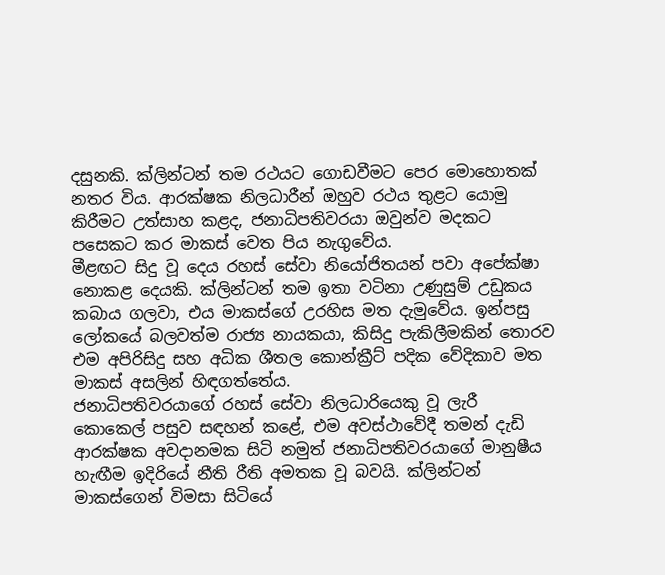දසුනකි. ක්ලින්ටන් තම රථයට ගොඩවීමට පෙර මොහොතක් නතර විය. ආරක්ෂක නිලධාරීන් ඔහුව රථය තුළට යොමු කිරීමට උත්සාහ කළද, ජනාධිපතිවරයා ඔවුන්ව මදකට පසෙකට කර මාකස් වෙත පිය නැගුවේය.
මීළඟට සිදු වූ දෙය රහස් සේවා නියෝජිතයන් පවා අපේක්ෂා නොකළ දෙයකි. ක්ලින්ටන් තම ඉතා වටිනා උණුසුම් උඩුකය කබාය ගලවා, එය මාකස්ගේ උරහිස මත දැමුවේය. ඉන්පසු ලෝකයේ බලවත්ම රාජ්‍ය නායකයා, කිසිදු පැකිලීමකින් තොරව එම අපිරිසිදු සහ අධික ශීතල කොන්ක්‍රීට් පදික වේදිකාව මත මාකස් අසලින් හිඳගත්තේය.
ජනාධිපතිවරයාගේ රහස් සේවා නිලධාරියෙකු වූ ලැරී කොකෙල් පසුව සඳහන් කළේ, එම අවස්ථාවේදී තමන් දැඩි ආරක්ෂක අවදානමක සිටි නමුත් ජනාධිපතිවරයාගේ මානුෂීය හැඟීම ඉදිරියේ නීති රීති අමතක වූ බවයි. ක්ලින්ටන් මාකස්ගෙන් විමසා සිටියේ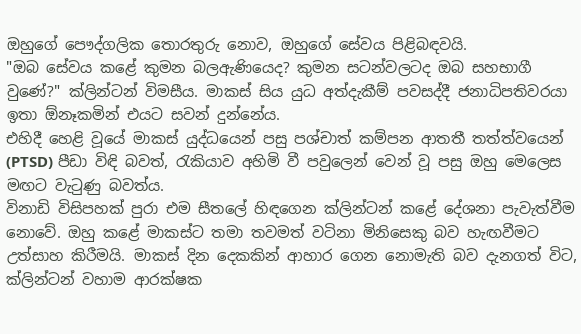ඔහුගේ පෞද්ගලික තොරතුරු නොව, ඔහුගේ සේවය පිළිබඳවයි.
"ඔබ සේවය කළේ කුමන බලඇණියෙද? කුමන සටන්වලටද ඔබ සහභාගී වුණේ?" ක්ලින්ටන් විමසීය. මාකස් සිය යුධ අත්දැකීම් පවසද්දී ජනාධිපතිවරයා ඉතා ඕනෑකමින් එයට සවන් දුන්නේය.
එහිදී හෙළි වූයේ මාකස් යුද්ධයෙන් පසු පශ්චාත් කම්පන ආතතී තත්ත්වයෙන් (PTSD) පීඩා විඳි බවත්, රැකියාව අහිමි වී පවුලෙන් වෙන් වූ පසු ඔහු මෙලෙස මඟට වැටුණු බවත්ය.
විනාඩි විසිපහක් පුරා එම සීතලේ හිඳගෙන ක්ලින්ටන් කළේ දේශනා පැවැත්වීම නොවේ. ඔහු කළේ මාකස්ට තමා තවමත් වටිනා මිනිසෙකු බව හැඟවීමට උත්සාහ කිරීමයි. මාකස් දින දෙකකින් ආහාර ගෙන නොමැති බව දැනගත් විට, ක්ලින්ටන් වහාම ආරක්ෂක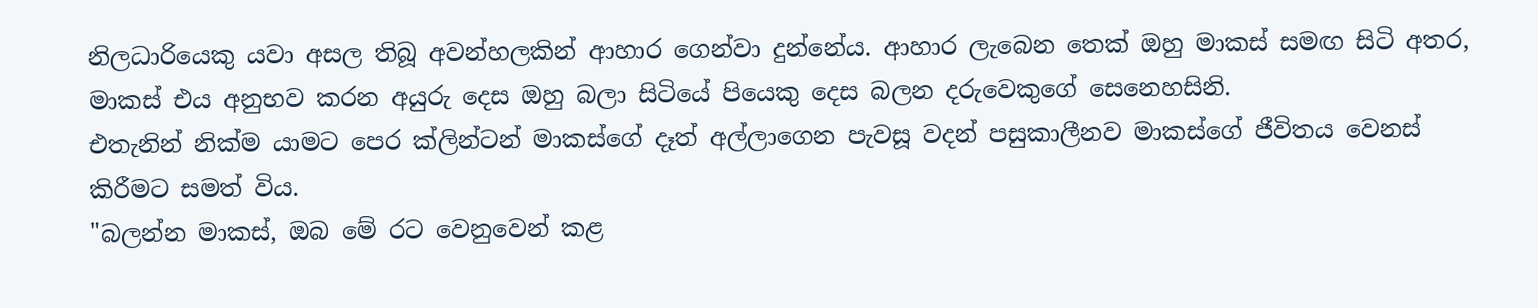නිලධාරියෙකු යවා අසල තිබූ අවන්හලකින් ආහාර ගෙන්වා දුන්නේය. ආහාර ලැබෙන තෙක් ඔහු මාකස් සමඟ සිටි අතර, මාකස් එය අනුභව කරන අයුරු දෙස ඔහු බලා සිටියේ පියෙකු දෙස බලන දරුවෙකුගේ සෙනෙහසිනි.
එතැනින් නික්ම යාමට පෙර ක්ලින්ටන් මාකස්ගේ දෑත් අල්ලාගෙන පැවසූ වදන් පසුකාලීනව මාකස්ගේ ජීවිතය වෙනස් කිරීමට සමත් විය.
"බලන්න මාකස්, ඔබ මේ රට වෙනුවෙන් කළ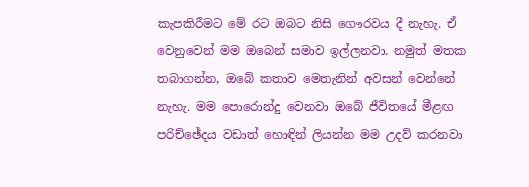කැපකිරීමට මේ රට ඔබට නිසි ගෞරවය දී නැහැ. ඒ වෙනුවෙන් මම ඔබෙන් සමාව ඉල්ලනවා. නමුත් මතක තබාගන්න, ඔබේ කතාව මෙතැනින් අවසන් වෙන්නේ නැහැ. මම පොරොන්දු වෙනවා ඔබේ ජීවිතයේ මීළඟ පරිච්ඡේදය වඩාත් හොඳින් ලියන්න මම උදව් කරනවා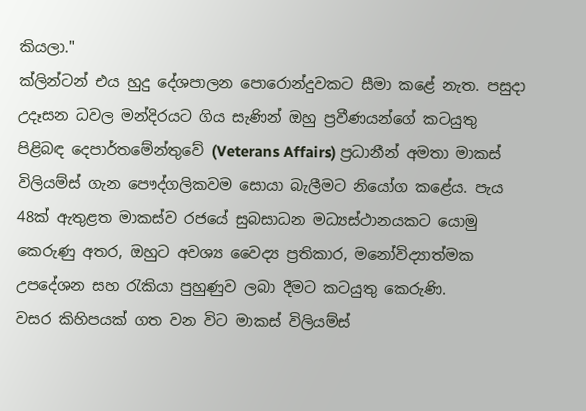කියලා."
ක්ලින්ටන් එය හුදු දේශපාලන පොරොන්දුවකට සීමා කළේ නැත. පසුදා උදෑසන ධවල මන්දිරයට ගිය සැණින් ඔහු ප්‍රවීණයන්ගේ කටයුතු පිළිබඳ දෙපාර්තමේන්තුවේ (Veterans Affairs) ප්‍රධානීන් අමතා මාකස් විලියම්ස් ගැන පෞද්ගලිකවම සොයා බැලීමට නියෝග කළේය. පැය 48ක් ඇතුළත මාකස්ව රජයේ සුබසාධන මධ්‍යස්ථානයකට යොමු කෙරුණු අතර, ඔහුට අවශ්‍ය වෛද්‍ය ප්‍රතිකාර, මනෝවිද්‍යාත්මක උපදේශන සහ රැකියා පුහුණුව ලබා දීමට කටයුතු කෙරුණි.
වසර කිහිපයක් ගත වන විට මාකස් විලියම්ස්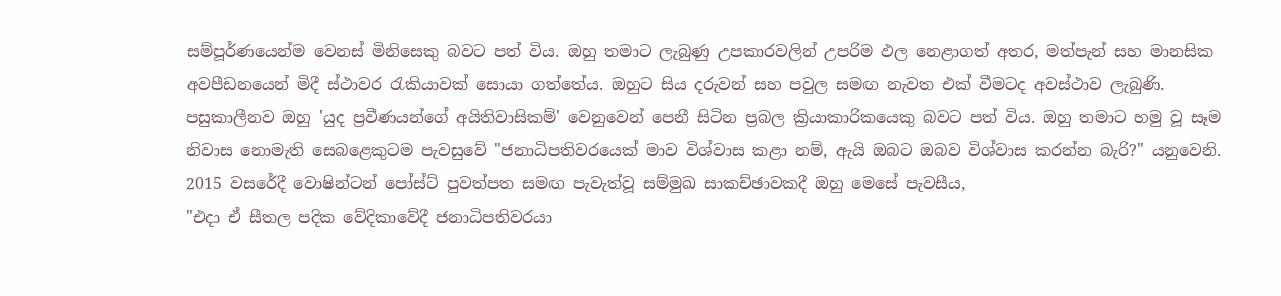සම්පූර්ණයෙන්ම වෙනස් මිනිසෙකු බවට පත් විය. ඔහු තමාට ලැබුණු උපකාරවලින් උපරිම ඵල නෙළාගත් අතර, මත්පැන් සහ මානසික අවපීඩනයෙන් මිදී ස්ථාවර රැකියාවක් සොයා ගත්තේය. ඔහුට සිය දරුවන් සහ පවුල සමඟ නැවත එක් වීමටද අවස්ථාව ලැබුණි.
පසුකාලීනව ඔහු 'යුද ප්‍රවීණයන්ගේ අයිතිවාසිකම්' වෙනුවෙන් පෙනී සිටින ප්‍රබල ක්‍රියාකාරිකයෙකු බවට පත් විය. ඔහු තමාට හමු වූ සෑම නිවාස නොමැති සෙබළෙකුටම පැවසුවේ "ජනාධිපතිවරයෙක් මාව විශ්වාස කළා නම්, ඇයි ඔබට ඔබව විශ්වාස කරන්න බැරි?" යනුවෙනි.
2015 වසරේදී වොෂින්ටන් පෝස්ට් පුවත්පත සමඟ පැවැත්වූ සම්මුඛ සාකච්ඡාවකදී ඔහු මෙසේ පැවසීය,
"එදා ඒ සීතල පදික වේදිකාවේදී ජනාධිපතිවරයා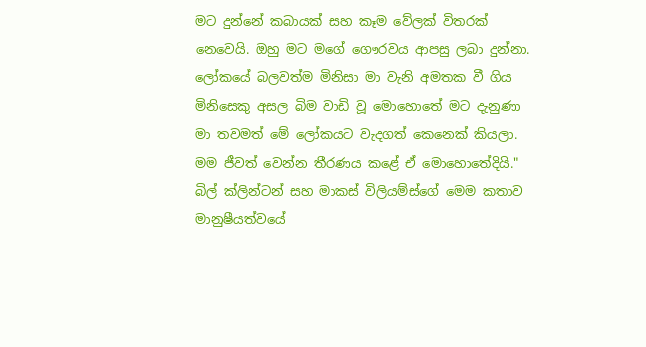මට දුන්නේ කබායක් සහ කෑම වේලක් විතරක් නෙවෙයි. ඔහු මට මගේ ගෞරවය ආපසු ලබා දුන්නා. ලෝකයේ බලවත්ම මිනිසා මා වැනි අමතක වී ගිය මිනිසෙකු අසල බිම වාඩි වූ මොහොතේ මට දැනුණා මා තවමත් මේ ලෝකයට වැදගත් කෙනෙක් කියලා. මම ජීවත් වෙන්න තීරණය කළේ ඒ මොහොතේදියි."
බිල් ක්ලින්ටන් සහ මාකස් විලියම්ස්ගේ මෙම කතාව මානුෂීයත්වයේ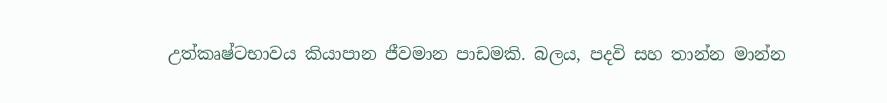උත්කෘෂ්ටභාවය කියාපාන ජීවමාන පාඩමකි. බලය, පදවි සහ තාන්න මාන්න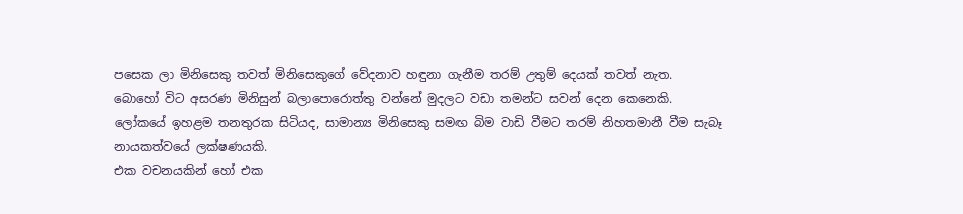පසෙක ලා මිනිසෙකු තවත් මිනිසෙකුගේ වේදනාව හඳුනා ගැනීම තරම් උතුම් දෙයක් තවත් නැත.
බොහෝ විට අසරණ මිනිසුන් බලාපොරොත්තු වන්නේ මුදලට වඩා තමන්ට සවන් දෙන කෙනෙකි.
ලෝකයේ ඉහළම තනතුරක සිටියද, සාමාන්‍ය මිනිසෙකු සමඟ බිම වාඩි වීමට තරම් නිහතමානී වීම සැබෑ නායකත්වයේ ලක්ෂණයකි.
එක වචනයකින් හෝ එක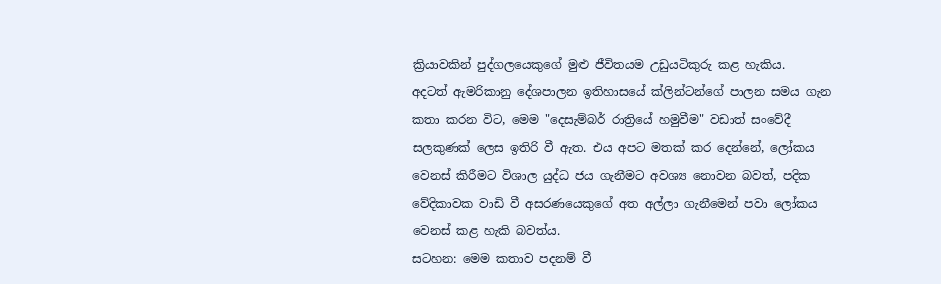ක්‍රියාවකින් පුද්ගලයෙකුගේ මුළු ජීවිතයම උඩුයටිකුරු කළ හැකිය.
අදටත් ඇමරිකානු දේශපාලන ඉතිහාසයේ ක්ලින්ටන්ගේ පාලන සමය ගැන කතා කරන විට, මෙම "දෙසැම්බර් රාත්‍රියේ හමුවීම" වඩාත් සංවේදී සලකුණක් ලෙස ඉතිරි වී ඇත. එය අපට මතක් කර දෙන්නේ, ලෝකය වෙනස් කිරීමට විශාල යුද්ධ ජය ගැනීමට අවශ්‍ය නොවන බවත්, පදික වේදිකාවක වාඩි වී අසරණයෙකුගේ අත අල්ලා ගැනීමෙන් පවා ලෝකය වෙනස් කළ හැකි බවත්ය.
සටහන: මෙම කතාව පදනම් වී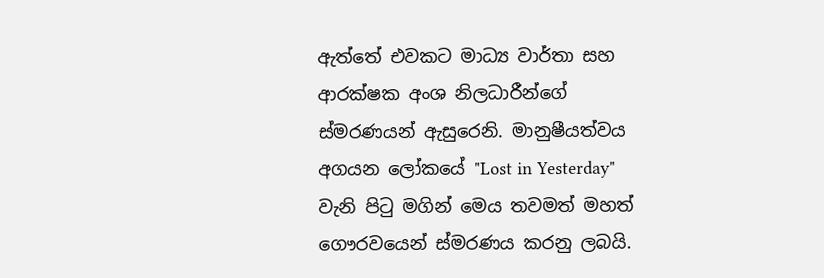ඇත්තේ එවකට මාධ්‍ය වාර්තා සහ ආරක්ෂක අංශ නිලධාරීන්ගේ ස්මරණයන් ඇසුරෙනි. මානුෂීයත්වය අගයන ලෝකයේ "Lost in Yesterday" වැනි පිටු මගින් මෙය තවමත් මහත් ගෞරවයෙන් ස්මරණය කරනු ලබයි.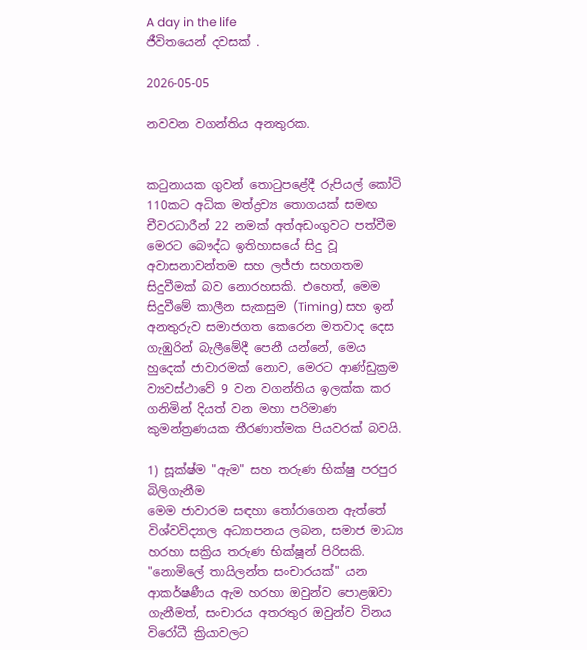A day in the life
ජීවිතයෙන් දවසක් .

2026-05-05

නවවන වගන්තිය අනතුරක.


කටුනායක ගුවන් තොටුපළේදී රුපියල් කෝටි 110කට අධික මත්ද්‍රව්‍ය තොගයක් සමඟ චීවරධාරීන් 22 නමක් අත්අඩංගුවට පත්වීම මෙරට බෞද්ධ ඉතිහාසයේ සිදු වූ අවාසනාවන්තම සහ ලජ්ජා සහගතම සිදුවීමක් බව නොරහසකි. එහෙත්, මෙම සිදුවීමේ කාලීන සැකසුම (Timing) සහ ඉන් අනතුරුව සමාජගත කෙරෙන මතවාද දෙස ගැඹුරින් බැලීමේදී පෙනී යන්නේ, මෙය හුදෙක් ජාවාරමක් නොව, මෙරට ආණ්ඩුක්‍රම ව්‍යවස්ථාවේ 9 වන වගන්තිය ඉලක්ක කර ගනිමින් දියත් වන මහා පරිමාණ කුමන්ත්‍රණයක තීරණාත්මක පියවරක් බවයි.

1) සූක්ෂ්ම "ඇම" සහ තරුණ භික්ෂු පරපුර බිලිගැනීම
මෙම ජාවාරම සඳහා තෝරාගෙන ඇත්තේ විශ්වවිද්‍යාල අධ්‍යාපනය ලබන, සමාජ මාධ්‍ය හරහා සක්‍රිය තරුණ භික්ෂූන් පිරිසකි. "නොමිලේ තායිලන්ත සංචාරයක්" යන ආකර්ෂණීය ඇම හරහා ඔවුන්ව පොළඹවා ගැනීමත්, සංචාරය අතරතුර ඔවුන්ව විනය විරෝධී ක්‍රියාවලට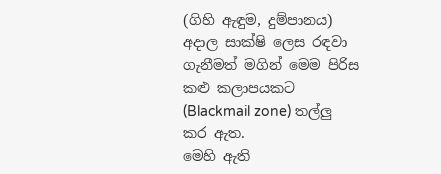(ගිහි ඇඳුම, දුම්පානය) අදාල සාක්ෂි ලෙස රඳවා ගැනීමත් මගින් මෙම පිරිස කළු කලාපයකට (Blackmail zone) තල්ලු කර ඇත.
මෙහි ඇති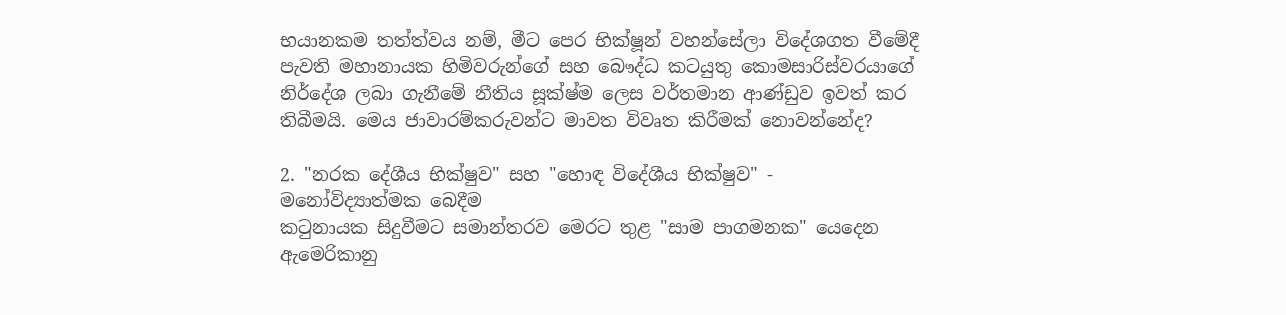භයානකම තත්ත්වය නම්, මීට පෙර භික්ෂූන් වහන්සේලා විදේශගත වීමේදී පැවති මහානායක හිමිවරුන්ගේ සහ බෞද්ධ කටයුතු කොමසාරිස්වරයාගේ නිර්දේශ ලබා ගැනීමේ නීතිය සූක්ෂ්ම ලෙස වර්තමාන ආණ්ඩුව ඉවත් කර තිබීමයි. මෙය ජාවාරම්කරුවන්ට මාවත විවෘත කිරීමක් නොවන්නේද?

2. "නරක දේශීය භික්ෂුව" සහ "හොඳ විදේශීය භික්ෂුව" - මනෝවිද්‍යාත්මක බෙදීම
කටුනායක සිදුවීමට සමාන්තරව මෙරට තුළ "සාම පාගමනක" යෙදෙන ඇමෙරිකානු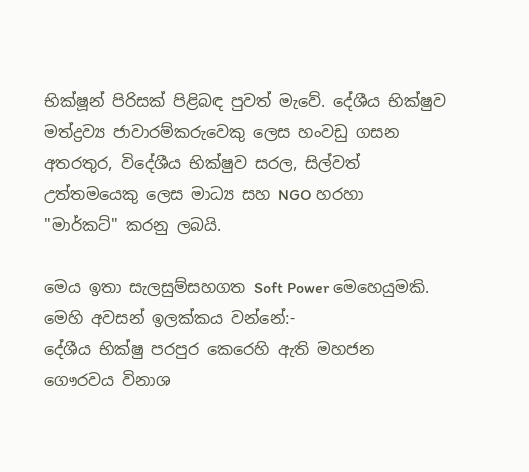භික්ෂූන් පිරිසක් පිළිබඳ පුවත් මැවේ. දේශීය භික්ෂුව මත්ද්‍රව්‍ය ජාවාරම්කරුවෙකු ලෙස හංවඩු ගසන අතරතුර, විදේශීය භික්ෂුව සරල, සිල්වත් උත්තමයෙකු ලෙස මාධ්‍ය සහ NGO හරහා "මාර්කට්" කරනු ලබයි.

මෙය ඉතා සැලසුම්සහගත Soft Power මෙහෙයුමකි. මෙහි අවසන් ඉලක්කය වන්නේ:-
දේශීය භික්ෂු පරපුර කෙරෙහි ඇති මහජන ගෞරවය විනාශ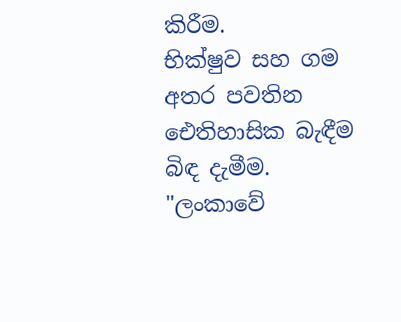කිරීම.
භික්ෂුව සහ ගම අතර පවතින ඓතිහාසික බැඳීම බිඳ දැමීම.
"ලංකාවේ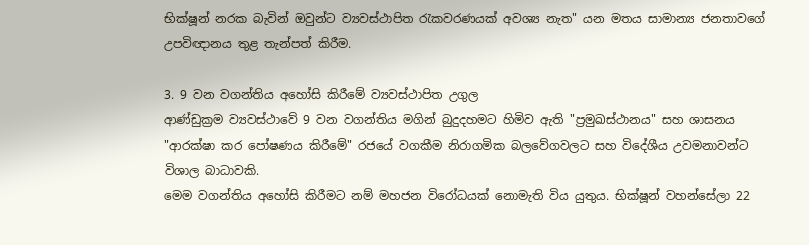භික්ෂූන් නරක බැවින් ඔවුන්ට ව්‍යවස්ථාපිත රැකවරණයක් අවශ්‍ය නැත" යන මතය සාමාන්‍ය ජනතාවගේ උපවිඥානය තුළ තැන්පත් කිරීම.

3. 9 වන වගන්තිය අහෝසි කිරීමේ ව්‍යවස්ථාපිත උගුල
ආණ්ඩුක්‍රම ව්‍යවස්ථාවේ 9 වන වගන්තිය මගින් බුදුදහමට හිමිව ඇති "ප්‍රමුඛස්ථානය" සහ ශාසනය "ආරක්ෂා කර පෝෂණය කිරීමේ" රජයේ වගකීම නිරාගමික බලවේගවලට සහ විදේශීය උවමනාවන්ට විශාල බාධාවකි.
මෙම වගන්තිය අහෝසි කිරීමට නම් මහජන විරෝධයක් නොමැති විය යුතුය. භික්ෂූන් වහන්සේලා 22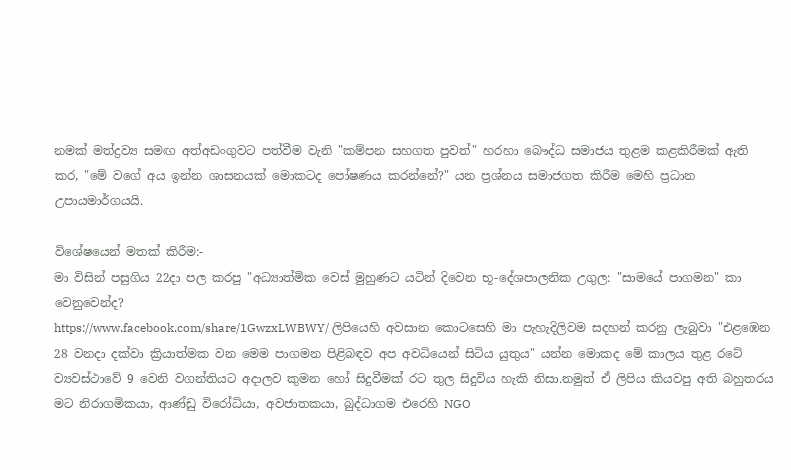නමක් මත්ද්‍රව්‍ය සමඟ අත්අඩංගුවට පත්වීම වැනි "කම්පන සහගත පුවත්" හරහා බෞද්ධ සමාජය තුළම කළකිරීමක් ඇති කර, "මේ වගේ අය ඉන්න ශාසනයක් මොකටද පෝෂණය කරන්නේ?" යන ප්‍රශ්නය සමාජගත කිරීම මෙහි ප්‍රධාන උපායමාර්ගයයි.

විශේෂයෙන් මතක් කිරීම:-
මා විසින් පසුගිය 22දා පල කරපු "අධ්‍යාත්මික වෙස් මුහුණට යටින් දිවෙන භූ-දේශපාලනික උගුල: "සාමයේ පාගමන" කා වෙනුවෙන්ද?
https://www.facebook.com/share/1GwzxLWBWY/ ලිපියෙහි අවසාන කොටසෙහි මා පැහැදිලිවම සදහන් කරනු ලැබුවා "එළඹෙන 28 වනදා දක්වා ක්‍රියාත්මක වන මෙම පාගමන පිළිබඳව අප අවධියෙන් සිටිය යුතුය" යන්න මොකද මේ කාලය තුළ රටේ ව්‍යවස්ථාවේ 9 වෙනි වගන්තියට අදාලව කුමන හෝ සිදුවීමක් රට තුල සිදුවිය හැකි නිසා.නමුත් ඒ ලිපිය කියවපු අති බහුතරය මට නිරාගමිකයා, ආණ්ඩු විරෝධියා, අවජාතකයා, බුද්ධාගම එරෙහි NGO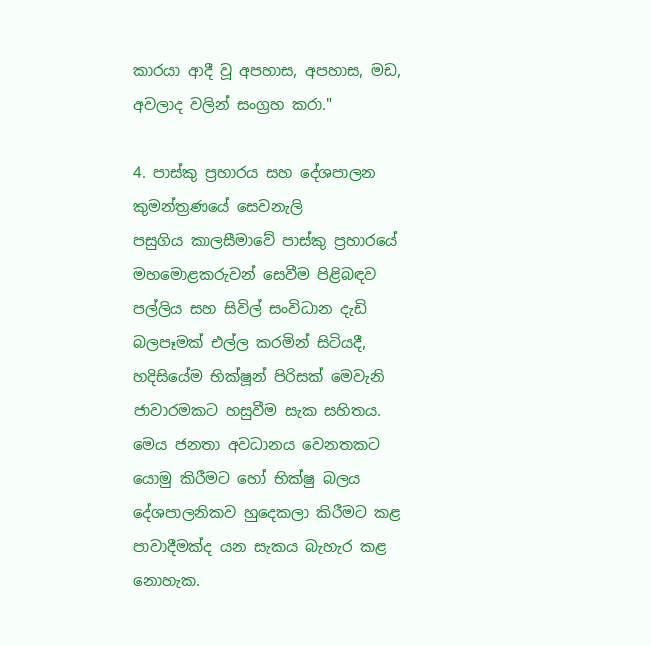කාරයා ආදී වූ අපහාස, අපහාස, මඩ, අවලාද වලින් සංග්‍රහ කරා."

4. පාස්කු ප්‍රහාරය සහ දේශපාලන කුමන්ත්‍රණයේ සෙවනැලි
පසුගිය කාලසීමාවේ පාස්කු ප්‍රහාරයේ මහමොළකරුවන් සෙවීම පිළිබඳව පල්ලිය සහ සිවිල් සංවිධාන දැඩි බලපෑමක් එල්ල කරමින් සිටියදී, හදිසියේම භික්ෂූන් පිරිසක් මෙවැනි ජාවාරමකට හසුවීම සැක සහිතය. මෙය ජනතා අවධානය වෙනතකට යොමු කිරීමට හෝ භික්ෂු බලය දේශපාලනිකව හුදෙකලා කිරීමට කළ පාවාදීමක්ද යන සැකය බැහැර කළ නොහැක.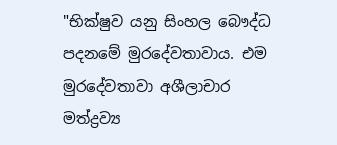"භික්ෂුව යනු සිංහල බෞද්ධ පදනමේ මුරදේවතාවාය. එම මුරදේවතාවා අශීලාචාර මත්ද්‍රව්‍ය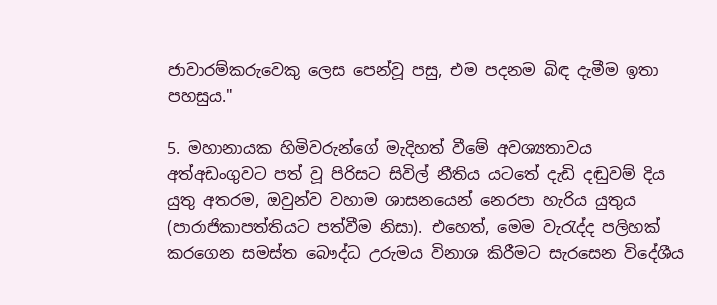ජාවාරම්කරුවෙකු ලෙස පෙන්වූ පසු, එම පදනම බිඳ දැමීම ඉතා පහසුය."

5. මහානායක හිමිවරුන්ගේ මැදිහත් වීමේ අවශ්‍යතාවය
අත්අඩංගුවට පත් වූ පිරිසට සිවිල් නීතිය යටතේ දැඩි දඬුවම් දිය යුතු අතරම, ඔවුන්ව වහාම ශාසනයෙන් නෙරපා හැරිය යුතුය (පාරාජිකාපත්තියට පත්වීම නිසා). එහෙත්, මෙම වැරැද්ද පලිහක් කරගෙන සමස්ත බෞද්ධ උරුමය විනාශ කිරීමට සැරසෙන විදේශීය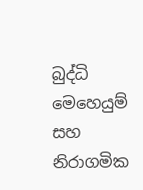බුද්ධි මෙහෙයුම් සහ නිරාගමික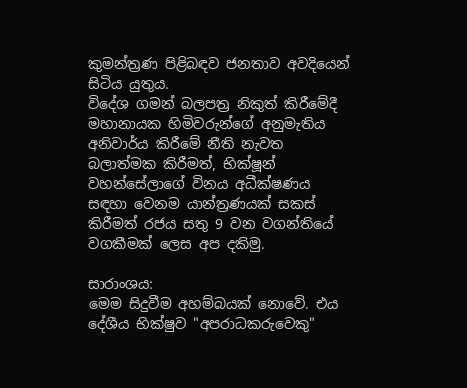කුමන්ත්‍රණ පිළිබඳව ජනතාව අවදියෙන් සිටිය යුතුය.
විදේශ ගමන් බලපත්‍ර නිකුත් කිරීමේදී මහානායක හිමිවරුන්ගේ අනුමැතිය අනිවාර්ය කිරීමේ නීති නැවත බලාත්මක කිරීමත්, භික්ෂූන් වහන්සේලාගේ විනය අධීක්ෂණය සඳහා වෙනම යාන්ත්‍රණයක් සකස් කිරීමත් රජය සතු 9 වන වගන්තියේ වගකීමක් ලෙස අප දකිමු.

සාරාංශය:
මෙම සිදුවීම අහම්බයක් නොවේ. එය දේශීය භික්ෂුව "අපරාධකරුවෙකු"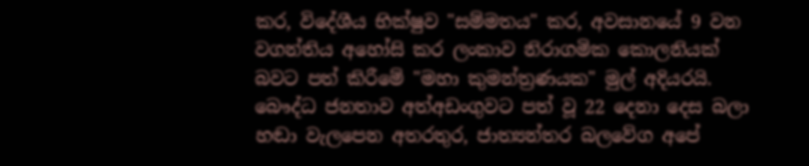කර, විදේශීය භික්ෂුව "සම්මතය" කර, අවසානයේ 9 වන වගන්තිය අහෝසි කර ලංකාව නිරාගමික කොලනියක් බවට පත් කිරීමේ "මහා කුමන්ත්‍රණයක" මුල් අදියරයි. බෞද්ධ ජනතාව අත්අඩංගුවට පත් වූ 22 දෙනා දෙස බලා හඬා වැලපෙන අතරතුර, ජාත්‍යන්තර බලවේග අපේ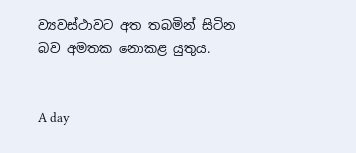ව්‍යවස්ථාවට අත තබමින් සිටින බව අමතක නොකළ යුතුය.


A day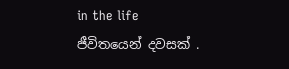in the life
ජීවිතයෙන් දවසක් .